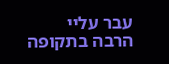עבר עליי הרבה בתקופה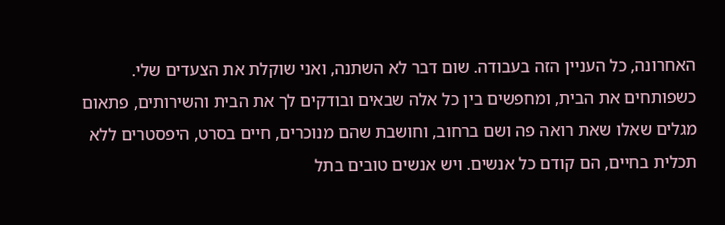האחרונה, כל העניין הזה בעבודה. שום דבר לא השתנה, ואני שוקלת את הצעדים שלי.
כשפותחים את הבית, ומחפשים בין כל אלה שבאים ובודקים לך את הבית והשירותים, פתאום מגלים שאלו שאת רואה פה ושם ברחוב, וחושבת שהם מנוכרים, חיים בסרט, היפסטרים ללא תכלית בחיים, הם קודם כל אנשים. ויש אנשים טובים בתל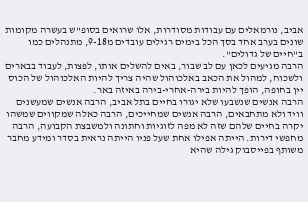אביב, נורמאלים עם עבודות מסודרות, אלו שרואים בסופ"ש בעשרה מקומות שונים בערב אחד בסך הכל בימים רגילים עובדים מ9-18, מתנהלים כמו ב"חיים של גדולים".
הרבה מגיעים לכאן עם לב שבור, באים להשלים אותו, לפצות, לעבוד בבארים ולשכוח, למהול את הכאב באלכוהול שהיה צריך להיות האלכוהול של הכוס יין בחופה, הופך להיות בירה-אחרי-בירה באיזה באר.
הרבה אנשים שנשבעו שלא יגורו בחיים בתל אביב, הרבה אנשים שמעשנים וויד ולא מתחבאים, הרבה אנשים שמחייכים, הרבה כאלה שמקווים שמשהו יקרה בחיים שלהם שזה לא מפה לזוגיות וחתונה ולמשבצת הקבועה, הרבה מחפשי דירות. הייתה אפילו אחת שעל פניו הייתה נראית בסדר ומידע מחבר משותף בפייסבוק גילה שהיא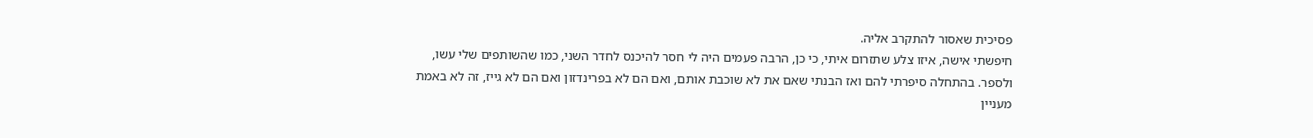פסיכית שאסור להתקרב אליה.
חיפשתי אישה, איזו צלע שתזרום איתי, כי כן, הרבה פעמים היה לי חסר להיכנס לחדר השני, כמו שהשותפים שלי עשו, ולספר. בהתחלה סיפרתי להם ואז הבנתי שאם את לא שוכבת אותם, ואם הם לא בפרינדזון ואם הם לא גייז, זה לא באמת מעניין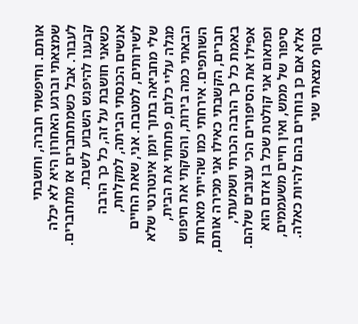אותם. וחיפשתי חברה, וחשבתי שמצאתי וברגע האחרון היא לא יכלה לעבור. אבל כשמתחברים אז מתחברים. קבענו להיפגש השבוע לשבת.
כשאני חושבת על זה, כל כך הרבה אנשים הכנסתי הביתה, למקלחת, לשירותים, למטבח. אני, שאת החיים שלי מחביאה בתוך יומן אינטרנטי שלא מגלה עליי כלום, פתחתי את הבית, הבאתי כמה בירות, והשקתי את חיפוש השותפים. אירחתי כמו שהייתי מארחת חברים, הקשבתי כאילו אני מכירה אותם, באמת כל כך הרבה הכרתי ושמעתי, אפילו את הסיפורים הכי עצובים שלהם. ופתאום אני קולטת שכל בן אדם הוא סיפור של ממש, ואין חיים משעממים, אלא אם כן בוחרים בהם להיות כאלה.
בסוף מצאתי שני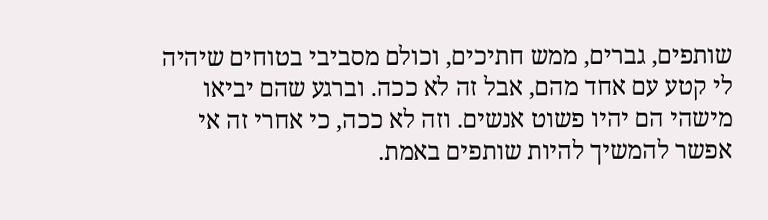שותפים, גברים, ממש חתיכים, וכולם מסביבי בטוחים שיהיה לי קטע עם אחד מהם, אבל זה לא ככה. וברגע שהם יביאו מישהי הם יהיו פשוט אנשים. וזה לא ככה, כי אחרי זה אי אפשר להמשיך להיות שותפים באמת.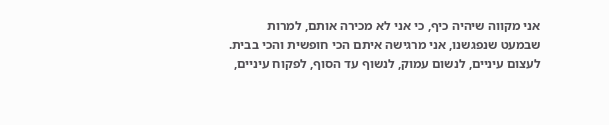אני מקווה שיהיה כיף, כי אני לא מכירה אותם, למרות שבמעט שנפגשנו, אני מרגישה איתם הכי חופשית והכי בבית.
לעצום עיניים, לנשום עמוק, לנשוף עד הסוף, לפקוח עיניים,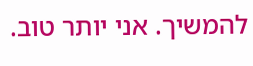להמשיך. אני יותר טוב.